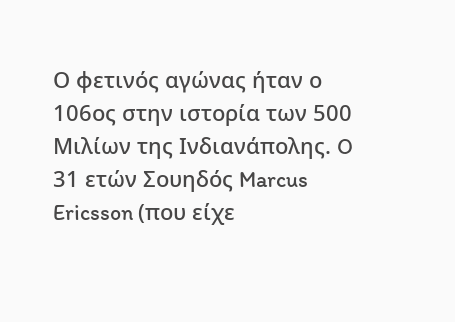Ο φετινός αγώνας ήταν ο 106ος στην ιστορία των 500 Μιλίων της Ινδιανάπολης. O 31 ετών Σουηδός Marcus Ericsson (που είχε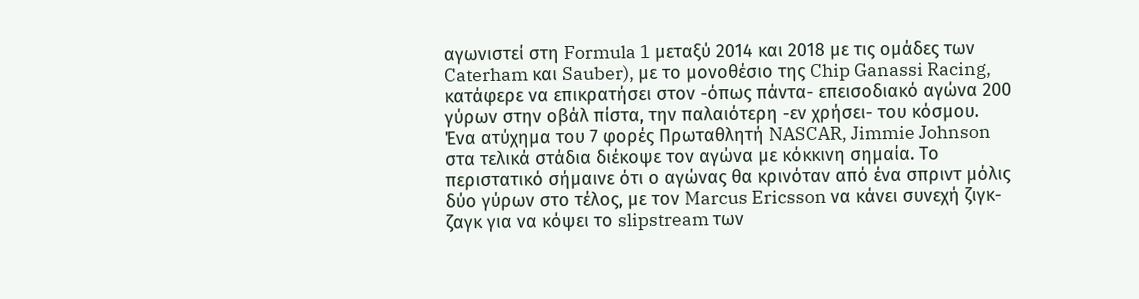αγωνιστεί στη Formula 1 μεταξύ 2014 και 2018 με τις ομάδες των Caterham και Sauber), με το μονοθέσιο της Chip Ganassi Racing, κατάφερε να επικρατήσει στον -όπως πάντα- επεισοδιακό αγώνα 200 γύρων στην οβάλ πίστα, την παλαιότερη -εν χρήσει- του κόσμου.
Ένα ατύχημα του 7 φορές Πρωταθλητή NASCAR, Jimmie Johnson στα τελικά στάδια διέκοψε τον αγώνα με κόκκινη σημαία. Το περιστατικό σήμαινε ότι ο αγώνας θα κρινόταν από ένα σπριντ μόλις δύο γύρων στο τέλος, με τον Marcus Ericsson να κάνει συνεχή ζιγκ-ζαγκ για να κόψει το slipstream των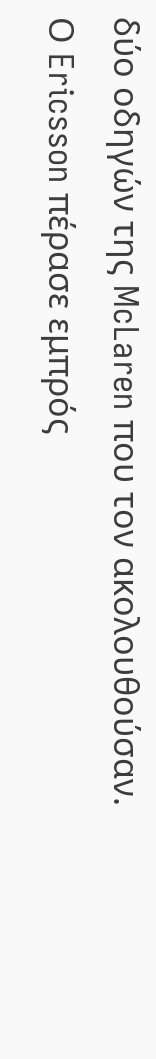δύο οδηγών της McLaren που τον ακολουθούσαν.
Ο Ericsson πέρασε εμπρός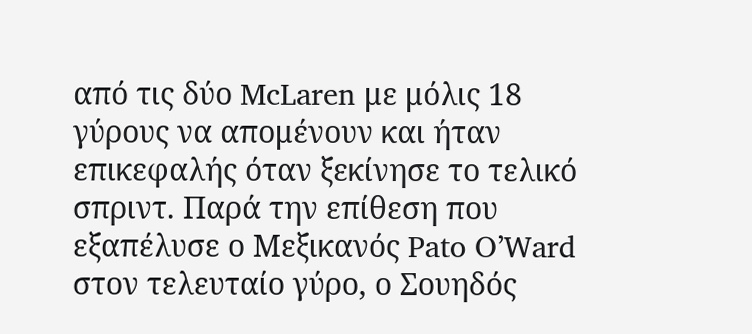από τις δύο McLaren με μόλις 18 γύρους να απομένουν και ήταν επικεφαλής όταν ξεκίνησε το τελικό σπριντ. Παρά την επίθεση που εξαπέλυσε ο Μεξικανός Pato O’Ward στον τελευταίο γύρο, ο Σουηδός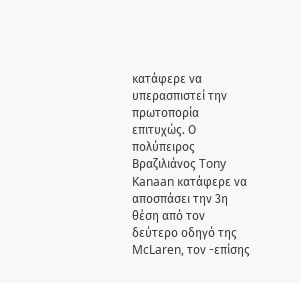κατάφερε να υπερασπιστεί την πρωτοπορία επιτυχώς. Ο πολύπειρος Βραζιλιάνος Tony Kanaan κατάφερε να αποσπάσει την 3η θέση από τον δεύτερο οδηγό της McLaren, τον -επίσης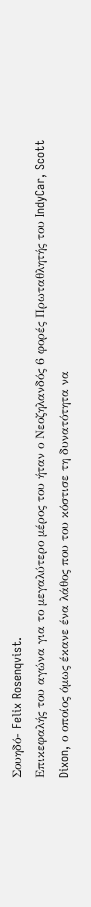Σουηδό- Felix Rosenqvist.
Επικεφαλής του αγώνα για το μεγαλύτερο μέρος του ήταν ο Νεοζηλανδός 6 φορές Πρωταθλητής του IndyCar, Scott Dixon, ο οποίος όμως έκανε ένα λάθος που του κόστισε τη δυνατότητα να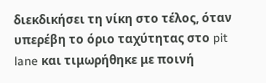διεκδικήσει τη νίκη στο τέλος, όταν υπερέβη το όριο ταχύτητας στο pit lane και τιμωρήθηκε με ποινή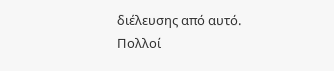διέλευσης από αυτό. Πολλοί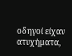οδηγοί είχαν ατυχήματα,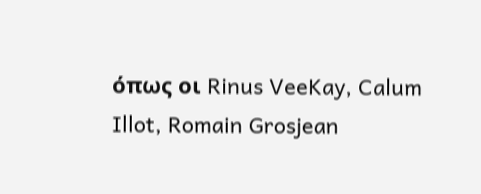όπως οι Rinus VeeKay, Calum Illot, Romain Grosjean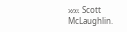και Scott McLaughlin.